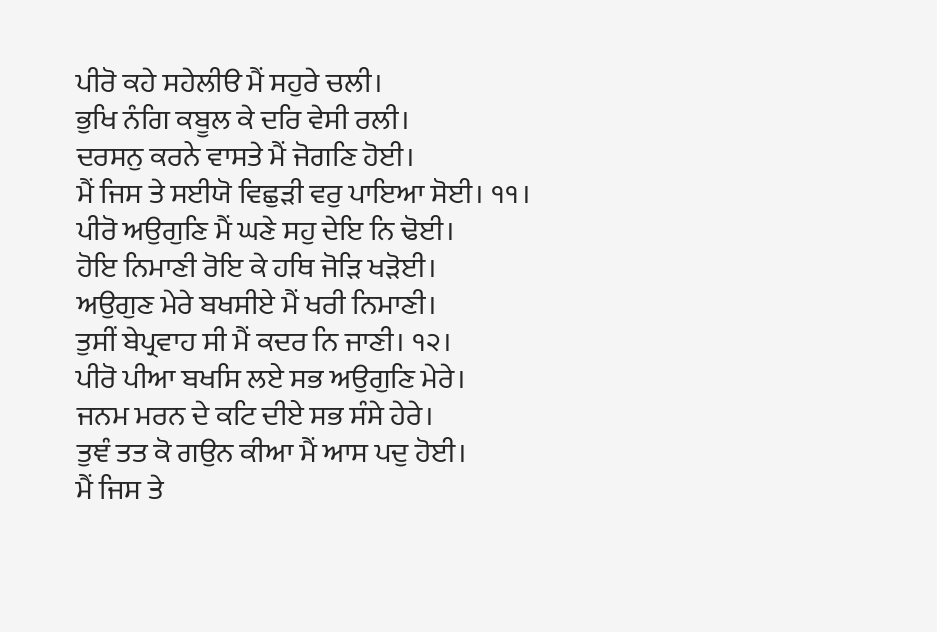ਪੀਰੋ ਕਹੇ ਸਹੇਲੀੳ ਮੈਂ ਸਹੁਰੇ ਚਲੀ।
ਭੁਖਿ ਨੰਗਿ ਕਬੂਲ ਕੇ ਦਰਿ ਵੇਸੀ ਰਲੀ।
ਦਰਸਨੁ ਕਰਨੇ ਵਾਸਤੇ ਮੈਂ ਜੋਗਣਿ ਹੋਈ।
ਮੈਂ ਜਿਸ ਤੇ ਸਈਯੋ ਵਿਛੁੜੀ ਵਰੁ ਪਾਇਆ ਸੋਈ। ੧੧।
ਪੀਰੋ ਅਉਗੁਣਿ ਮੈਂ ਘਣੇ ਸਹੁ ਦੇਇ ਨਿ ਢੋਈ।
ਹੋਇ ਨਿਮਾਣੀ ਰੋਇ ਕੇ ਹਥਿ ਜੋੜਿ ਖੜੋਈ।
ਅਉਗੁਣ ਮੇਰੇ ਬਖਸੀਏ ਮੈਂ ਖਰੀ ਨਿਮਾਣੀ।
ਤੁਸੀਂ ਬੇਪ੍ਰਵਾਹ ਸੀ ਮੈਂ ਕਦਰ ਨਿ ਜਾਣੀ। ੧੨।
ਪੀਰੋ ਪੀਆ ਬਖਸਿ ਲਏ ਸਭ ਅਉਗੁਣਿ ਮੇਰੇ।
ਜਨਮ ਮਰਨ ਦੇ ਕਟਿ ਦੀਏ ਸਭ ਸੰਸੇ ਹੇਰੇ।
ਤੁਞੰ ਤਤ ਕੋ ਗਉਨ ਕੀਆ ਮੈਂ ਆਸ ਪਦੁ ਹੋਈ।
ਮੈਂ ਜਿਸ ਤੇ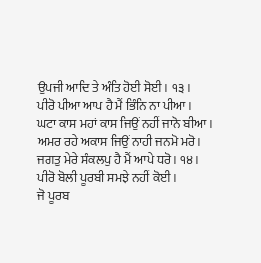ਉਪਜੀ ਆਦਿ ਤੇ ਅੰਤਿ ਹੋਈ ਸੋਈ। ੧੩।
ਪੀਰੋ ਪੀਆ ਆਪ ਹੈ ਮੈਂ ਭਿੰਨਿ ਨਾ ਪੀਆ।
ਘਟਾ ਕਾਸ ਮਹਾਂ ਕਾਸ ਜਿਉਂ ਨਹੀਂ ਜਾਨੋ ਬੀਆ।
ਅਮਰ ਰਹੇ ਅਕਾਸ ਜਿਉਂ ਨਾਹੀ ਜਨਮੋ ਮਰੋ।
ਜਗਤੁ ਮੇਰੇ ਸੰਕਲਪੁ ਹੈ ਮੈਂ ਆਪੇ ਧਰੋ। ੧੪।
ਪੀਰੋ ਬੋਲੀ ਪੂਰਬੀ ਸਮਝੇ ਨਹੀਂ ਕੋਈ।
ਜੋ ਪੂਰਬ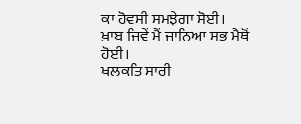ਕਾ ਹੋਵਸੀ ਸਮਝੇਗਾ ਸੋਈ।
ਖ਼ਾਬ ਜਿਵੇਂ ਮੈਂ ਜਾਨਿਆ ਸਭ ਮੈਥੋਂ ਹੋਈ।
ਖਲਕਤਿ ਸਾਰੀ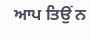ਆਪ ਤਿਉਂ ਨ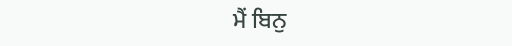ਮੈਂ ਬਿਨੁ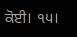ਕੋਈ। ੧੫।